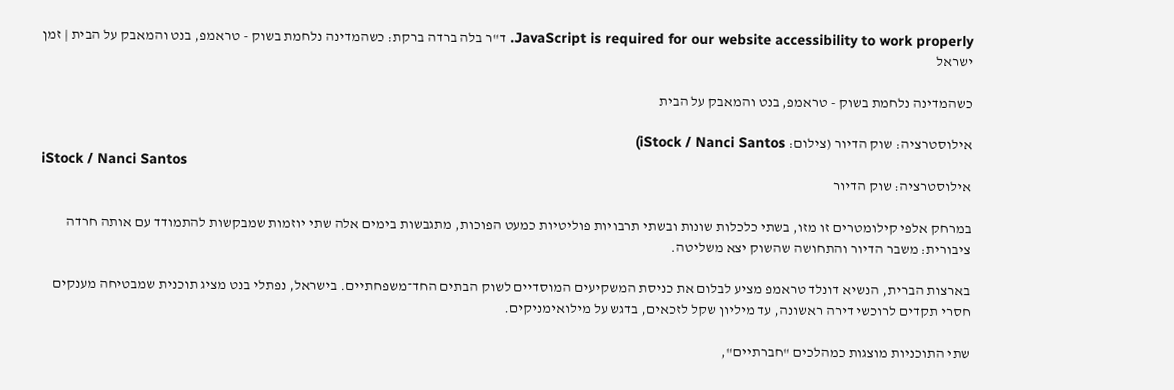JavaScript is required for our website accessibility to work properly. ד"ר בלה ברדה ברקת: כשהמדינה נלחמת בשוק - טראמפ, בנט והמאבק על הבית | זמן ישראל

כשהמדינה נלחמת בשוק - טראמפ, בנט והמאבק על הבית

אילוסטרציה: שוק הדיור (צילום: iStock / Nanci Santos)
iStock / Nanci Santos
אילוסטרציה: שוק הדיור

במרחק אלפי קילומטרים זו מזו, בשתי כלכלות שונות ובשתי תרבויות פוליטיות כמעט הפוכות, מתגבשות בימים אלה שתי יוזמות שמבקשות להתמודד עם אותה חרדה ציבורית: משבר הדיור והתחושה שהשוק יצא משליטה.

בארצות הברית, הנשיא דונלד טראמפ מציע לבלום את כניסת המשקיעים המוסדיים לשוק הבתים החד־משפחתיים. בישראל, נפתלי בנט מציג תוכנית שמבטיחה מענקים חסרי תקדים לרוכשי דירה ראשונה, עד מיליון שקל לזכאים, בדגש על מילואימניקים.

שתי התוכניות מוצגות כמהלכים "חברתיים",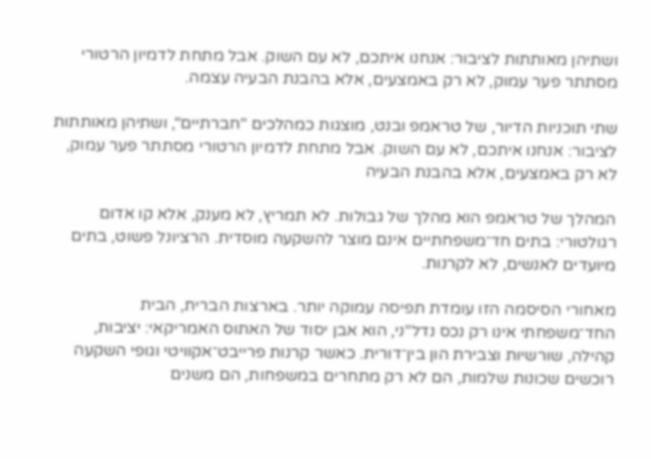ושתיהן מאותתות לציבור: אנחנו איתכם, לא עם השוק. אבל מתחת לדמיון הרטורי מסתתר פער עמוק, לא רק באמצעים, אלא בהבנת הבעיה עצמה.

שתי תוכניות הדיור, של טראמפ ובנט, מוצגות כמהלכים "חברתיים", ושתיהן מאותתות לציבור: אנחנו איתכם, לא עם השוק. אבל מתחת לדמיון הרטורי מסתתר פער עמוק, לא רק באמצעים, אלא בהבנת הבעיה

המהלך של טראמפ הוא מהלך של גבולות. לא תמריץ, לא מענק, אלא קו אדום רגולטורי: בתים חד־משפחתיים אינם מוצר להשקעה מוסדית. הרציונל פשוט, בתים מיועדים לאנשים, לא לקרנות.

מאחורי הסיסמה הזו עומדת תפיסה עמוקה יותר. בארצות הברית, הבית החד־משפחתי אינו רק נכס נדל"ני, הוא אבן יסוד של האתוס האמריקאי: יציבות, קהילה, שורשיות וצבירת הון בין־דורית. כאשר קרנות פרייבט־אקוויטי וגופי השקעה רוכשים שכונות שלמות, הם לא רק מתחרים במשפחות, הם משנים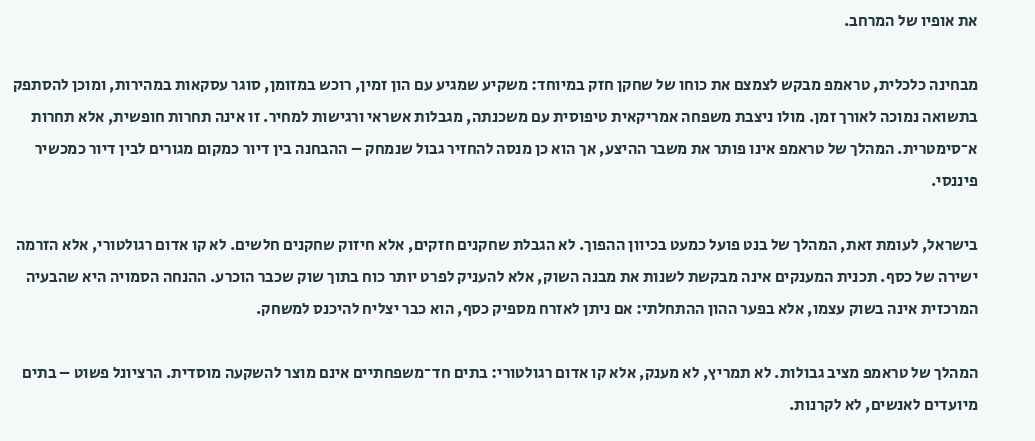את אופיו של המרחב.

מבחינה כלכלית, טראמפ מבקש לצמצם את כוחו של שחקן חזק במיוחד: משקיע שמגיע עם הון זמין, רוכש במזומן, סוגר עסקאות במהירות, ומוכן להסתפק בתשואה נמוכה לאורך זמן. מולו ניצבת משפחה אמריקאית טיפוסית עם משכנתה, מגבלות אשראי ורגישות למחיר. זו אינה תחרות חופשית, אלא תחרות א־סימטרית. המהלך של טראמפ אינו פותר את משבר ההיצע, אך הוא כן מנסה להחזיר גבול שנמחק – ההבחנה בין דיור כמקום מגורים לבין דיור כמכשיר פיננסי.

בישראל, לעומת זאת, המהלך של בנט פועל כמעט בכיוון ההפוך. לא הגבלת שחקנים חזקים, אלא חיזוק שחקנים חלשים. לא קו אדום רגולטורי, אלא הזרמה ישירה של כסף. תכנית המענקים אינה מבקשת לשנות את מבנה השוק, אלא להעניק לפרט יותר כוח בתוך שוק שכבר הוכרע. ההנחה הסמויה היא שהבעיה המרכזית אינה בשוק עצמו, אלא בפער ההון ההתחלתי: אם ניתן לאזרח מספיק כסף, הוא כבר יצליח להיכנס למשחק.

המהלך של טראמפ מציב גבולות. לא תמריץ, לא מענק, אלא קו אדום רגולטורי: בתים חד־משפחתיים אינם מוצר להשקעה מוסדית. הרציונל פשוט – בתים מיועדים לאנשים, לא לקרנות.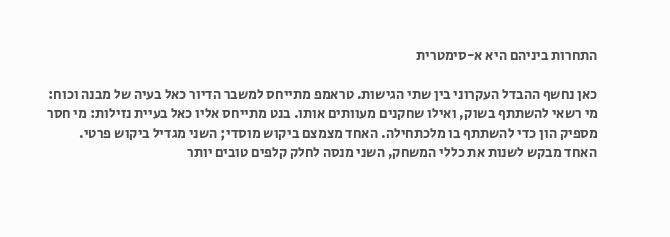התחרות ביניהם היא א-סימטרית

כאן נחשף ההבדל העקרוני בין שתי הגישות. טראמפ מתייחס למשבר הדיור כאל בעיה של מבנה וכוח: מי רשאי להשתתף בשוק, ואילו שחקנים מעוותים אותו. בנט מתייחס אליו כאל בעיית נזילות: מי חסר מספיק הון כדי להשתתף בו מלכתחילה. האחד מצמצם ביקוש מוסדי; השני מגדיל ביקוש פרטי. האחד מבקש לשנות את כללי המשחק, השני מנסה לחלק קלפים טובים יותר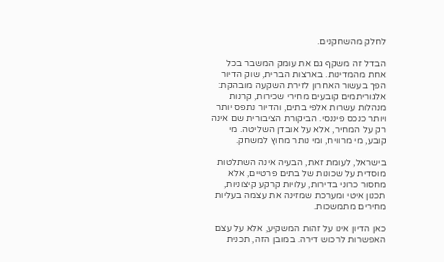לחלק מהשחקנים.

הבדל זה משקף גם את עומק המשבר בכל אחת מהמדינות. בארצות הברית, שוק הדיור הפך בעשור האחרון לזירת השקעה מובהקת: אלגוריתמים קובעים מחירי שכירות, קרנות מנהלות עשרות אלפי בתים, והדיור נתפס יותר ויותר כנכס פיננסי. הביקורת הציבורית שם אינה רק על המחיר, אלא על אובדן השליטה. מי קובע, מי מרוויח, ומי נותר מחוץ למשחק.

בישראל, לעומת זאת, הבעיה אינה השתלטות מוסדית על שכונות של בתים פרטיים, אלא מחסור כרוני בדירות, עלויות קרקע קיצוניות, תכנון איטי ומערכת שמזינה את עצמה בעליות מחירים מתמשכות.

כאן הדיון אינו על זהות המשקיע, אלא על עצם האפשרות לרכוש דירה. במובן הזה, תכנית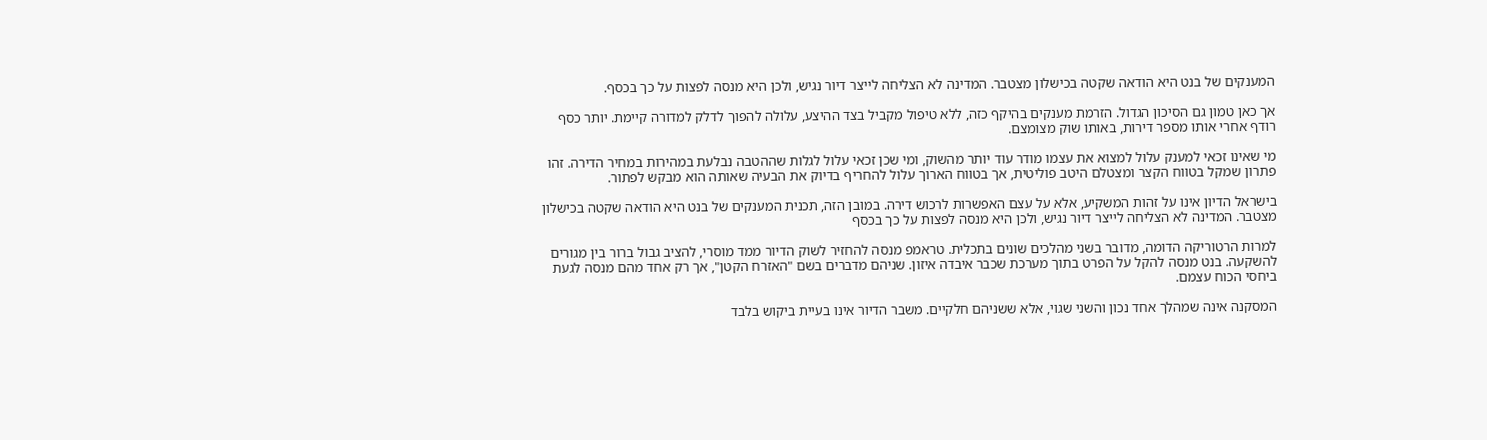המענקים של בנט היא הודאה שקטה בכישלון מצטבר. המדינה לא הצליחה לייצר דיור נגיש, ולכן היא מנסה לפצות על כך בכסף.

אך כאן טמון גם הסיכון הגדול. הזרמת מענקים בהיקף כזה, ללא טיפול מקביל בצד ההיצע, עלולה להפוך לדלק למדורה קיימת. יותר כסף רודף אחרי אותו מספר דירות, באותו שוק מצומצם.

מי שאינו זכאי למענק עלול למצוא את עצמו מודר עוד יותר מהשוק, ומי שכן זכאי עלול לגלות שההטבה נבלעת במהירות במחיר הדירה. זהו פתרון שמקל בטווח הקצר ומצטלם היטב פוליטית, אך בטווח הארוך עלול להחריף בדיוק את הבעיה שאותה הוא מבקש לפתור.

בישראל הדיון אינו על זהות המשקיע, אלא על עצם האפשרות לרכוש דירה. במובן הזה, תכנית המענקים של בנט היא הודאה שקטה בכישלון מצטבר. המדינה לא הצליחה לייצר דיור נגיש, ולכן היא מנסה לפצות על כך בכסף

למרות הרטוריקה הדומה, מדובר בשני מהלכים שונים בתכלית. טראמפ מנסה להחזיר לשוק הדיור ממד מוסרי, להציב גבול ברור בין מגורים להשקעה. בנט מנסה להקל על הפרט בתוך מערכת שכבר איבדה איזון. שניהם מדברים בשם "האזרח הקטן", אך רק אחד מהם מנסה לגעת ביחסי הכוח עצמם.

המסקנה אינה שמהלך אחד נכון והשני שגוי, אלא ששניהם חלקיים. משבר הדיור אינו בעיית ביקוש בלבד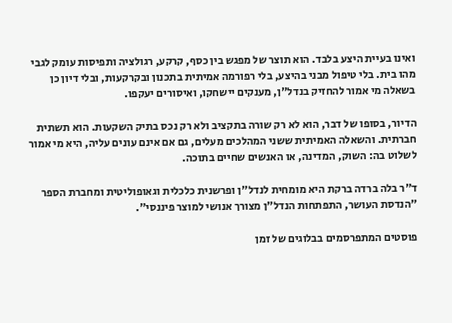ואינו בעיית היצע בלבד. הוא תוצר של מפגש בין כסף, קרקע, רגולציה ותפיסות עומק לגבי מהו בית. בלי טיפול מבני בהיצע, בלי רפורמה אמיתית בתכנון ובקרקעות, ובלי דיון כן בשאלה מי אמור להחזיק בנדל"ן, מענקים יישחקו, ואיסורים יעקפו.

הדיור, בסופו של דבר, הוא לא רק שורה בתקציב ולא רק נכס בתיק השקעות. הוא תשתית חברתית. והשאלה האמיתית ששני המהלכים מעלים, גם אם אינם עונים עליה, היא מי אמור לשלוט בה: השוק, המדינה, או האנשים שחיים בתוכה.

ד"ר בלה ברדה ברקת היא מומחית לנדל"ן ופרשנית כלכלית וגאופוליטית ומחברת הספר "הנדסת העושר, התפתחות הנדל"ן מצורך אנושי למוצר פיננסי".

פוסטים המתפרסמים בבלוגים של זמן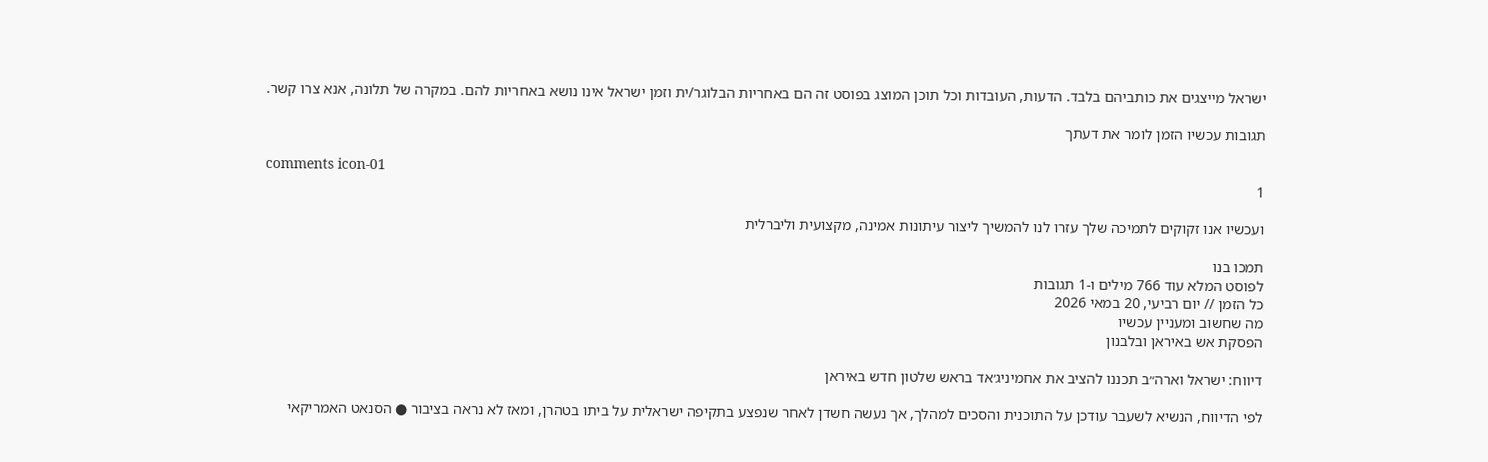ישראל מייצגים את כותביהם בלבד. הדעות, העובדות וכל תוכן המוצג בפוסט זה הם באחריות הבלוגר/ית וזמן ישראל אינו נושא באחריות להם. במקרה של תלונה, אנא צרו קשר.

תגובות עכשיו הזמן לומר את דעתך

comments icon-01
1

ועכשיו אנו זקוקים לתמיכה שלך עזרו לנו להמשיך ליצור עיתונות אמינה, מקצועית וליברלית

תמכו בנו
לפוסט המלא עוד 766 מילים ו-1 תגובות
כל הזמן // יום רביעי, 20 במאי 2026
מה שחשוב ומעניין עכשיו
הפסקת אש באיראן ובלבנון

דיווח: ישראל וארה״ב תכננו להציב את אחמיניג׳אד בראש שלטון חדש באיראן

לפי הדיווח, הנשיא לשעבר עודכן על התוכנית והסכים למהלך, אך נעשה חשדן לאחר שנפצע בתקיפה ישראלית על ביתו בטהרן, ומאז לא נראה בציבור ● הסנאט האמריקאי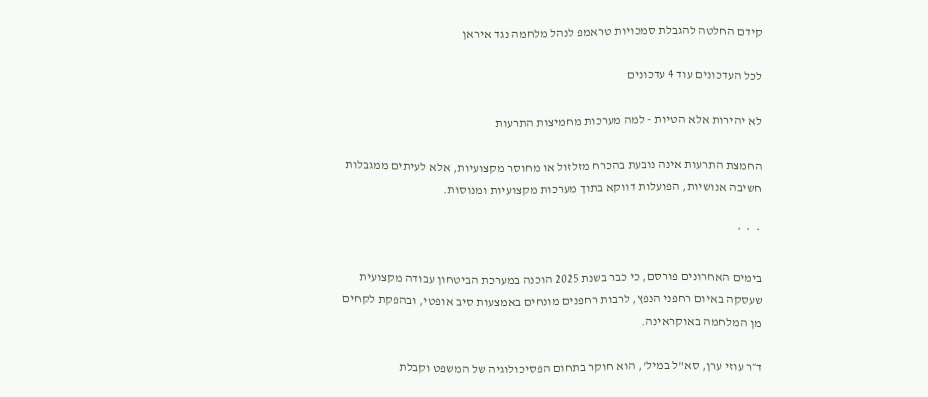קידם החלטה להגבלת סמכויות טראמפ לנהל מלחמה נגד איראן

לכל העדכונים עוד 4 עדכונים

לא יהירות אלא הטיות - למה מערכות מחמיצות התרעות

החמצת התרעות אינה נובעת בהכרח מזלזול או מחוסר מקצועיות, אלא לעיתים ממגבלות חשיבה אנושיות, הפועלות דווקא בתוך מערכות מקצועיות ומנוסות.

 *  *  *

בימים האחרונים פורסם, כי כבר בשנת 2025 הוכנה במערכת הביטחון עבודה מקצועית שעסקה באיום רחפני הנפץ, לרבות רחפנים מונחים באמצעות סיב אופטי, ובהפקת לקחים מן המלחמה באוקראינה.

ד״ר עוזי ערן, סא"ל במיל', הוא חוקר בתחום הפסיכולוגיה של המשפט וקבלת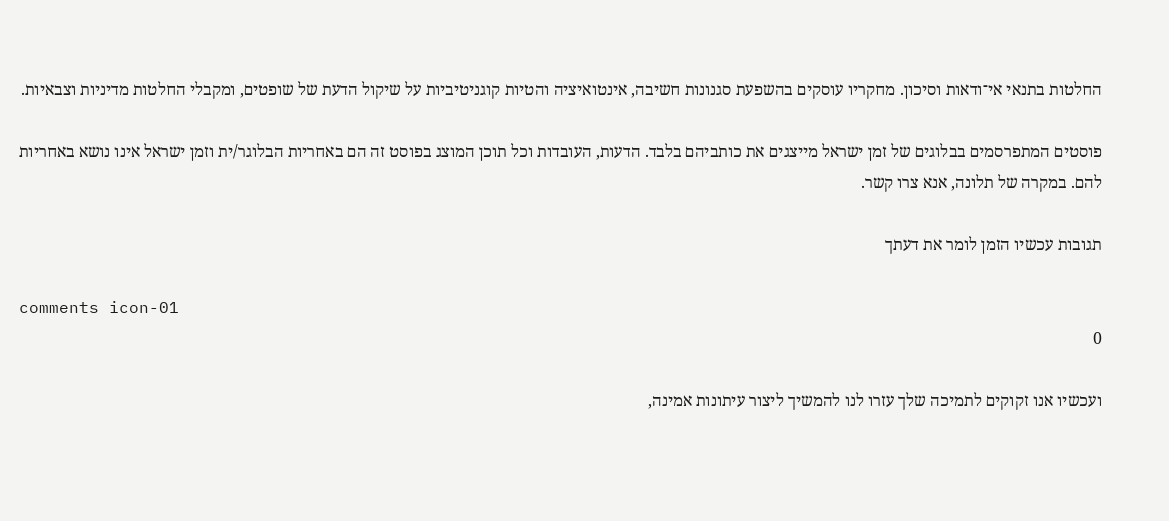החלטות בתנאי אי־ודאות וסיכון. מחקריו עוסקים בהשפעת סגנונות חשיבה, אינטואיציה והטיות קוגניטיביות על שיקול הדעת של שופטים, ומקבלי החלטות מדיניות וצבאיות.

פוסטים המתפרסמים בבלוגים של זמן ישראל מייצגים את כותביהם בלבד. הדעות, העובדות וכל תוכן המוצג בפוסט זה הם באחריות הבלוגר/ית וזמן ישראל אינו נושא באחריות להם. במקרה של תלונה, אנא צרו קשר.

תגובות עכשיו הזמן לומר את דעתך

comments icon-01
0

ועכשיו אנו זקוקים לתמיכה שלך עזרו לנו להמשיך ליצור עיתונות אמינה,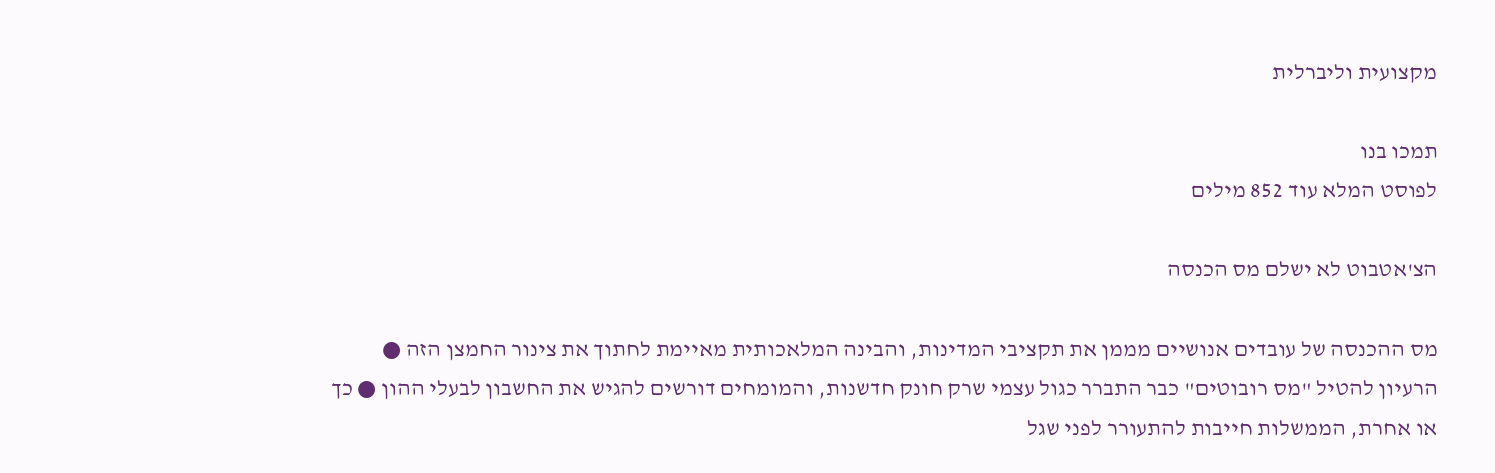מקצועית וליברלית

תמכו בנו
לפוסט המלא עוד 852 מילים

הצ'אטבוט לא ישלם מס הכנסה

מס ההכנסה של עובדים אנושיים מממן את תקציבי המדינות, והבינה המלאכותית מאיימת לחתוך את צינור החמצן הזה ● הרעיון להטיל "מס רובוטים" כבר התברר כגול עצמי שרק חונק חדשנות, והמומחים דורשים להגיש את החשבון לבעלי ההון ● כך או אחרת, הממשלות חייבות להתעורר לפני שגל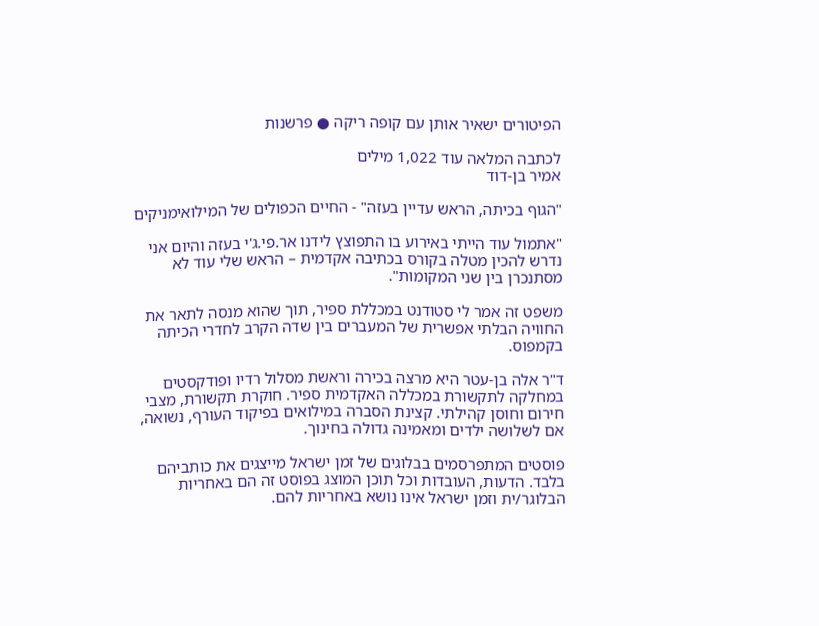הפיטורים ישאיר אותן עם קופה ריקה ● פרשנות

לכתבה המלאה עוד 1,022 מילים
אמיר בן-דוד

"הגוף בכיתה, הראש עדיין בעזה" - החיים הכפולים של המילואימניקים

"אתמול עוד הייתי באירוע בו התפוצץ לידנו אר.פי.ג'י בעזה והיום אני נדרש להכין מטלה בקורס בכתיבה אקדמית – הראש שלי עוד לא מסתנכרן בין שני המקומות".

משפט זה אמר לי סטודנט במכללת ספיר, תוך שהוא מנסה לתאר את החוויה הבלתי אפשרית של המעברים בין שדה הקרב לחדרי הכיתה בקמפוס.

ד"ר אלה בן-עטר היא מרצה בכירה וראשת מסלול רדיו ופודקסטים במחלקה לתקשורת במכללה האקדמית ספיר. חוקרת תקשורת, מצבי חירום וחוסן קהילתי. קצינת הסברה במילואים בפיקוד העורף, נשואה, אם לשלושה ילדים ומאמינה גדולה בחינוך.

פוסטים המתפרסמים בבלוגים של זמן ישראל מייצגים את כותביהם בלבד. הדעות, העובדות וכל תוכן המוצג בפוסט זה הם באחריות הבלוגר/ית וזמן ישראל אינו נושא באחריות להם.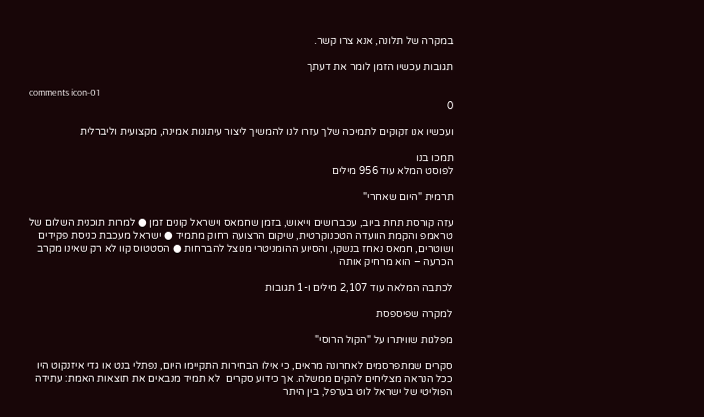במקרה של תלונה, אנא צרו קשר.

תגובות עכשיו הזמן לומר את דעתך

comments icon-01
0

ועכשיו אנו זקוקים לתמיכה שלך עזרו לנו להמשיך ליצור עיתונות אמינה, מקצועית וליברלית

תמכו בנו
לפוסט המלא עוד 956 מילים

תרמית "היום שאחרי"

עזה קורסת תחת ביוב, עכברושים וייאוש, בזמן שחמאס וישראל קונים זמן ● למרות תוכנית השלום של טראמפ והקמת הוועדה הטכנוקרטית, שיקום הרצועה רחוק מתמיד ● ישראל מעכבת כניסת פקידים ושוטרים, חמאס נאחז בנשקו, והסיוע ההומניטרי מנוצל להברחות ● הסטטוס קוו לא רק שאינו מקרב הכרעה – הוא מרחיק אותה

לכתבה המלאה עוד 2,107 מילים ו-1 תגובות

למקרה שפיספסת

מפלגות שוויתרו על "הקול הרוסי"

סקרים שמתפרסמים לאחרונה מראים, כי אילו הבחירות התקיימו היום, נפתלי בנט או גדי איזנקוט היו ככל הנראה מצליחים להקים ממשלה. אך כידוע סקרים  לא תמיד מנבאים את תוצאות האמת: עתידה הפוליטי של ישראל לוט בערפל, בין היתר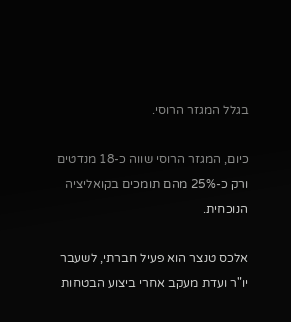בגלל המגזר הרוסי.

כיום, המגזר הרוסי שווה כ-18 מנדטים ורק כ-25% מהם תומכים בקואליציה הנוכחית.

אלכס טנצר הוא פעיל חברתי, לשעבר יו"ר ועדת מעקב אחרי ביצוע הבטחות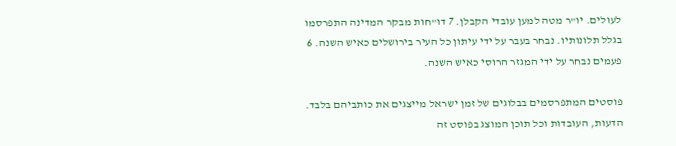לעולים. יו"ר מטה למען עובדי הקבלן. 7 דו"חות מבקר המדינה התפרסמו בגלל תלונותיו. נבחר בעבר על ידי עיתון כל העיר בירושלים כאיש השנה. 6 פעמים נבחר על ידי המגזר הרוסי כאיש השנה.

פוסטים המתפרסמים בבלוגים של זמן ישראל מייצגים את כותביהם בלבד. הדעות, העובדות וכל תוכן המוצג בפוסט זה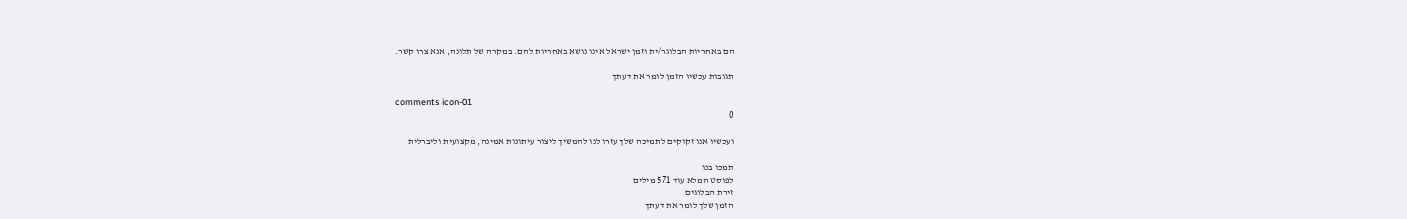הם באחריות הבלוגר/ית וזמן ישראל אינו נושא באחריות להם. במקרה של תלונה, אנא צרו קשר.

תגובות עכשיו הזמן לומר את דעתך

comments icon-01
0

ועכשיו אנו זקוקים לתמיכה שלך עזרו לנו להמשיך ליצור עיתונות אמינה, מקצועית וליברלית

תמכו בנו
לפוסט המלא עוד 571 מילים
זירת הבלוגים
הזמן שלך לומר את דעתך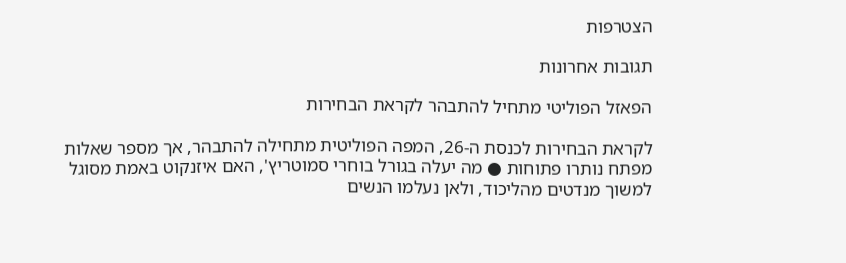הצטרפות

תגובות אחרונות

הפאזל הפוליטי מתחיל להתבהר לקראת הבחירות

לקראת הבחירות לכנסת ה-26, המפה הפוליטית מתחילה להתבהר, אך מספר שאלות מפתח נותרו פתוחות ● מה יעלה בגורל בוחרי סמוטריץ', האם איזנקוט באמת מסוגל למשוך מנדטים מהליכוד, ולאן נעלמו הנשים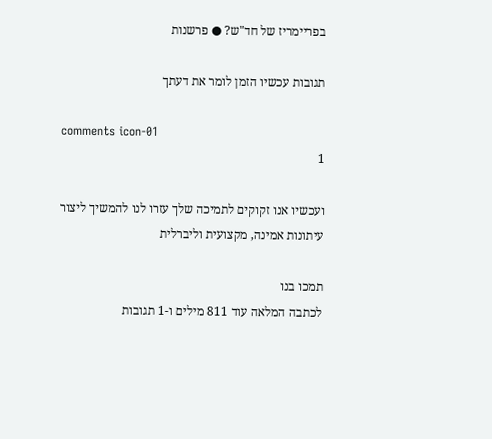בפריימריז של חד"ש? ● פרשנות

תגובות עכשיו הזמן לומר את דעתך

comments icon-01
1

ועכשיו אנו זקוקים לתמיכה שלך עזרו לנו להמשיך ליצור עיתונות אמינה, מקצועית וליברלית

תמכו בנו
לכתבה המלאה עוד 811 מילים ו-1 תגובות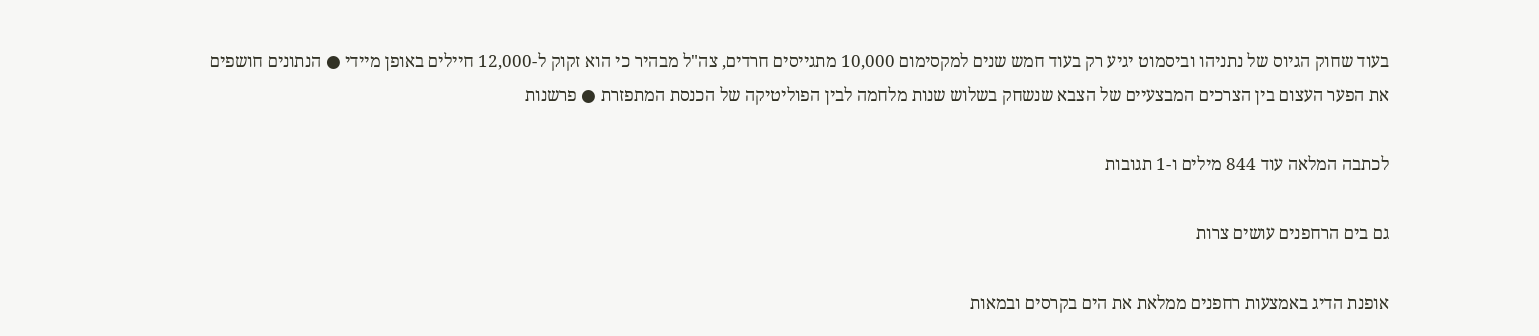בעוד שחוק הגיוס של נתניהו וביסמוט יגיע רק בעוד חמש שנים למקסימום 10,000 מתגייסים חרדים, צה"ל מבהיר כי הוא זקוק ל-12,000 חיילים באופן מיידי ● הנתונים חושפים את הפער העצום בין הצרכים המבצעיים של הצבא שנשחק בשלוש שנות מלחמה לבין הפוליטיקה של הכנסת המתפזרת ● פרשנות

לכתבה המלאה עוד 844 מילים ו-1 תגובות

גם בים הרחפנים עושים צרות

אופנת הדיג באמצעות רחפנים ממלאת את הים בקרסים ובמאות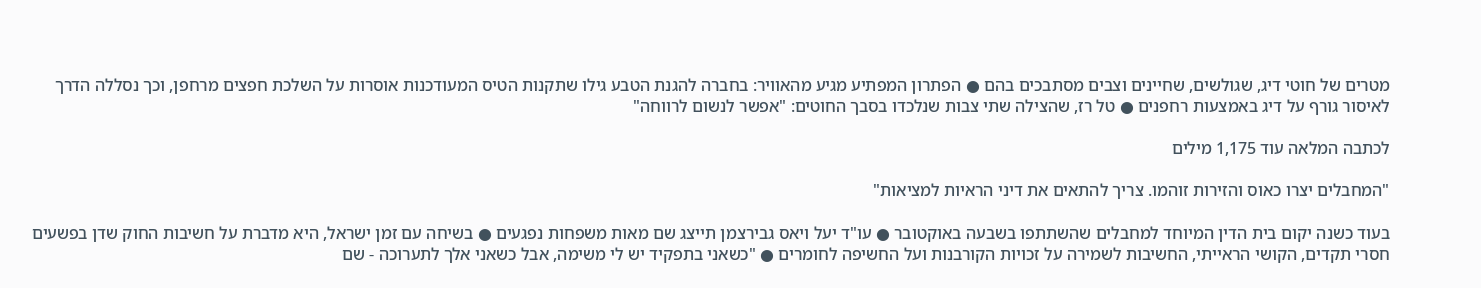מטרים של חוטי דיג, שגולשים, שחיינים וצבים מסתבכים בהם ● הפתרון המפתיע מגיע מהאוויר: בחברה להגנת הטבע גילו שתקנות הטיס המעודכנות אוסרות על השלכת חפצים מרחפן, וכך נסללה הדרך לאיסור גורף על דיג באמצעות רחפנים ● טל רז, שהצילה שתי צבות שנלכדו בסבך החוטים: "אפשר לנשום לרווחה"

לכתבה המלאה עוד 1,175 מילים

"המחבלים יצרו כאוס והזירות זוהמו. צריך להתאים את דיני הראיות למציאות"

בעוד כשנה יקום בית הדין המיוחד למחבלים שהשתתפו בשבעה באוקטובר ● עו"ד יעל ויאס גבירצמן תייצג שם מאות משפחות נפגעים ● בשיחה עם זמן ישראל, היא מדברת על חשיבות החוק שדן בפשעים חסרי תקדים, הקושי הראייתי, החשיבות לשמירה על זכויות הקורבנות ועל החשיפה לחומרים ● "כשאני בתפקיד יש לי משימה, אבל כשאני אלך לתערוכה - שם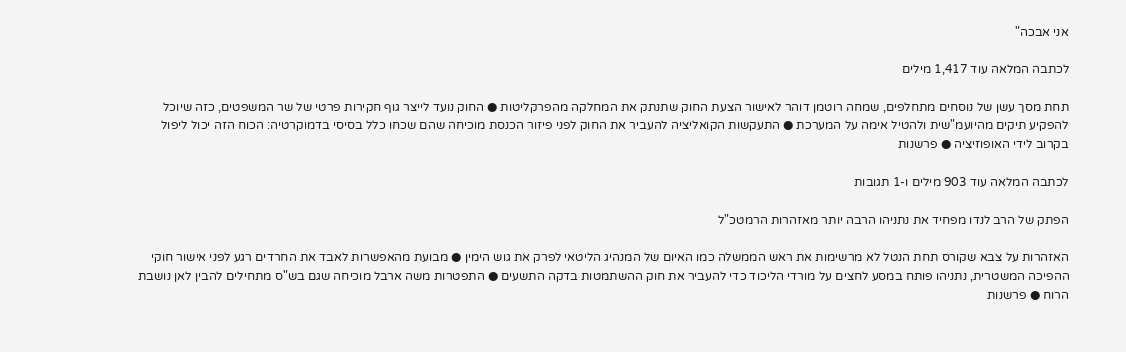אני אבכה"

לכתבה המלאה עוד 1,417 מילים

תחת מסך עשן של נוסחים מתחלפים, שמחה רוטמן דוהר לאישור הצעת החוק שתנתק את המחלקה מהפרקליטות ● החוק נועד לייצר גוף חקירות פרטי של שר המשפטים, כזה שיוכל להפקיע תיקים מהיועמ"שית ולהטיל אימה על המערכת ● התעקשות הקואליציה להעביר את החוק לפני פיזור הכנסת מוכיחה שהם שכחו כלל בסיסי בדמוקרטיה: הכוח הזה יכול ליפול בקרוב לידי האופוזיציה ● פרשנות

לכתבה המלאה עוד 903 מילים ו-1 תגובות

הפתק של הרב לנדו מפחיד את נתניהו הרבה יותר מאזהרות הרמטכ"ל

האזהרות על צבא שקורס תחת הנטל לא מרשימות את ראש הממשלה כמו האיום של המנהיג הליטאי לפרק את גוש הימין ● מבועת מהאפשרות לאבד את החרדים רגע לפני אישור חוקי ההפיכה המשטרית, נתניהו פותח במסע לחצים על מורדי הליכוד כדי להעביר את חוק ההשתמטות בדקה התשעים ● התפטרות משה ארבל מוכיחה שגם בש"ס מתחילים להבין לאן נושבת הרוח ● פרשנות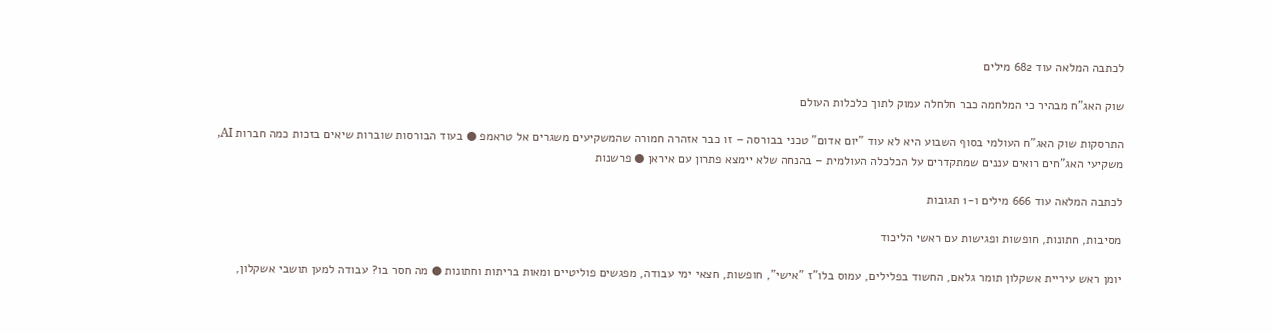לכתבה המלאה עוד 682 מילים

שוק האג"ח מבהיר כי המלחמה כבר חלחלה עמוק לתוך כלכלות העולם

התרסקות שוק האג"ח העולמי בסוף השבוע היא לא עוד "יום אדום" טכני בבורסה – זו כבר אזהרה חמורה שהמשקיעים משגרים אל טראמפ ● בעוד הבורסות שוברות שיאים בזכות כמה חברות AI, משקיעי האג"חים רואים עננים שמתקדרים על הכלכלה העולמית – בהנחה שלא יימצא פתרון עם איראן ● פרשנות

לכתבה המלאה עוד 666 מילים ו-1 תגובות

מסיבות, חתונות, חופשות ופגישות עם ראשי הליכוד

יומן ראש עיריית אשקלון תומר גלאם, החשוד בפלילים, עמוס בלו"ז "אישי", חופשות, חצאי ימי עבודה, מפגשים פוליטיים ומאות בריתות וחתונות ● מה חסר בו? עבודה למען תושבי אשקלון,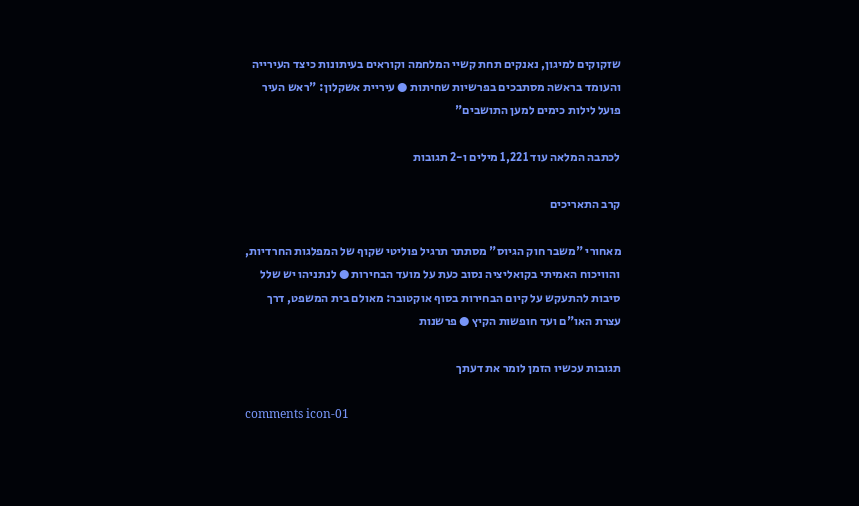שזקוקים למיגון, נאנקים תחת קשיי המלחמה וקוראים בעיתונות כיצד העירייה והעומד בראשה מסתבכים בפרשיות שחיתות ● עיריית אשקלון: "ראש העיר פועל לילות כימים למען התושבים"

לכתבה המלאה עוד 1,221 מילים ו-2 תגובות

קרב התאריכים

מאחורי "משבר חוק הגיוס" מסתתר תרגיל פוליטי שקוף של המפלגות החרדיות, והוויכוח האמיתי בקואליציה נסוב כעת על מועד הבחירות ● לנתניהו יש שלל סיבות להתעקש על קיום הבחירות בסוף אוקטובר: מאולם בית המשפט, דרך עצרת האו"ם ועד חופשות הקיץ ● פרשנות

תגובות עכשיו הזמן לומר את דעתך

comments icon-01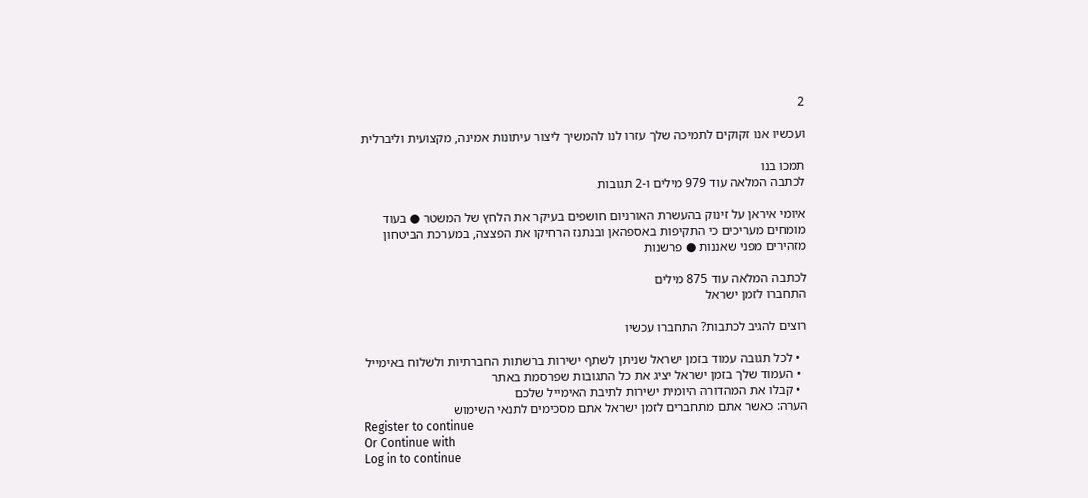2

ועכשיו אנו זקוקים לתמיכה שלך עזרו לנו להמשיך ליצור עיתונות אמינה, מקצועית וליברלית

תמכו בנו
לכתבה המלאה עוד 979 מילים ו-2 תגובות

איומי איראן על זינוק בהעשרת האורניום חושפים בעיקר את הלחץ של המשטר ● בעוד מומחים מעריכים כי התקיפות באספהאן ובנתנז הרחיקו את הפצצה, במערכת הביטחון מזהירים מפני שאננות ● פרשנות

לכתבה המלאה עוד 875 מילים
התחברו לזמן ישראל

רוצים להגיב לכתבות? התחברו עכשיו

  • לכל תגובה עמוד בזמן ישראל שניתן לשתף ישירות ברשתות החברתיות ולשלוח באימייל
  • העמוד שלך בזמן ישראל יציג את כל התגובות שפרסמת באתר
  • קבלו את המהדורה היומית ישירות לתיבת האימייל שלכם
הערה: כאשר אתם מתחברים לזמן ישראל אתם מסכימים לתנאי השימוש
Register to continue
Or Continue with
Log in to continue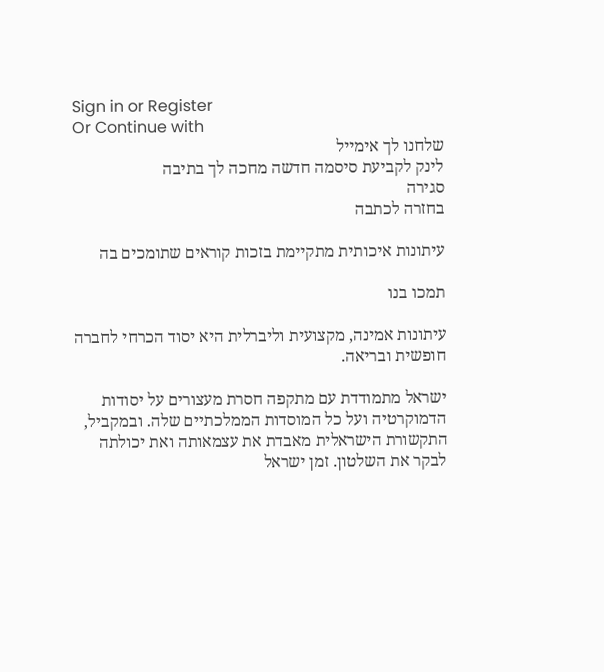Sign in or Register
Or Continue with
שלחנו לך אימייל
לינק לקביעת סיסמה חדשה מחכה לך בתיבה
סגירה
בחזרה לכתבה

עיתונות איכותית מתקיימת בזכות קוראים שתומכים בה

תמכו בנו

עיתונות אמינה, מקצועית וליברלית היא יסוד הכרחי לחברה חופשית ובריאה.

ישראל מתמודדת עם מתקפה חסרת מעצורים על יסודות הדמוקרטיה ועל כל המוסדות הממלכתיים שלה. ובמקביל, התקשורת הישראלית מאבדת את עצמאותה ואת יכולתה לבקר את השלטון. זמן ישראל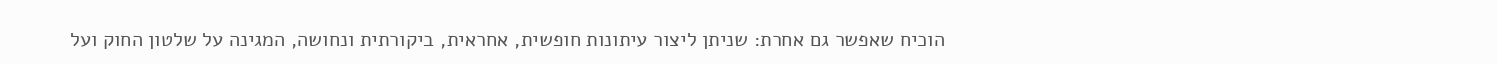הוכיח שאפשר גם אחרת: שניתן ליצור עיתונות חופשית, אחראית, ביקורתית ונחושה, המגינה על שלטון החוק ועל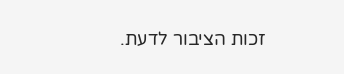זכות הציבור לדעת.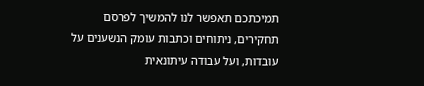תמיכתכם תאפשר לנו להמשיך לפרסם תחקירים, ניתוחים וכתבות עומק הנשענים על עובדות, ועל עבודה עיתונאית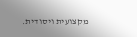מקצועית ויסודית.